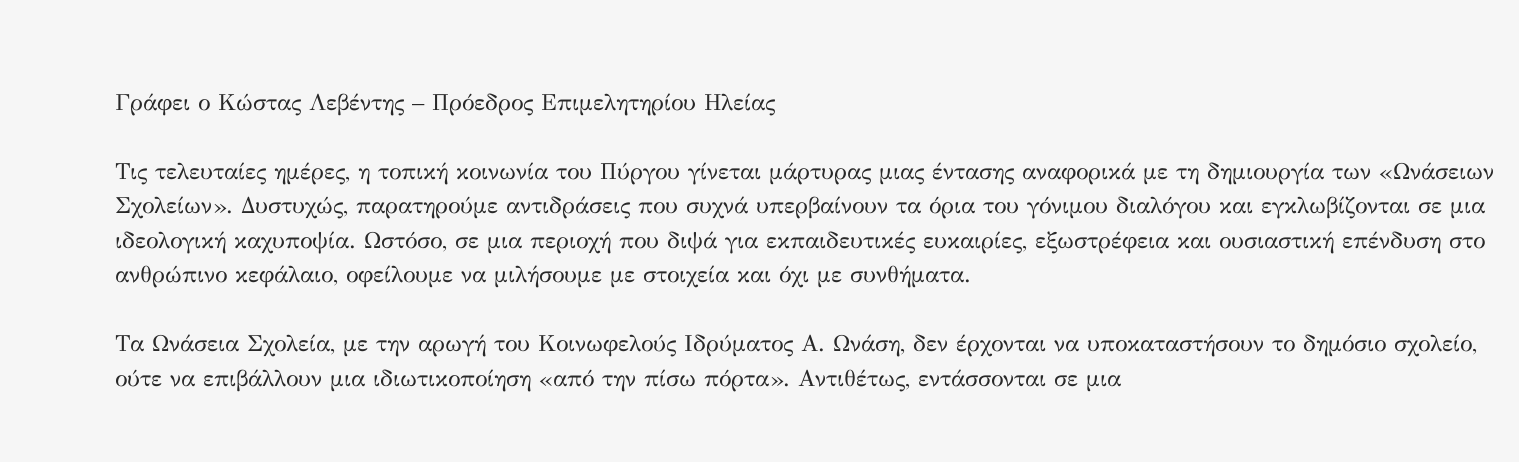Γράφει ο Κώστας Λεβέντης – Πρόεδρος Επιμελητηρίου Ηλείας

Τις τελευταίες ημέρες, η τοπική κοινωνία του Πύργου γίνεται μάρτυρας μιας έντασης αναφορικά με τη δημιουργία των «Ωνάσειων Σχολείων». Δυστυχώς, παρατηρούμε αντιδράσεις που συχνά υπερβαίνουν τα όρια του γόνιμου διαλόγου και εγκλωβίζονται σε μια ιδεολογική καχυποψία. Ωστόσο, σε μια περιοχή που διψά για εκπαιδευτικές ευκαιρίες, εξωστρέφεια και ουσιαστική επένδυση στο ανθρώπινο κεφάλαιο, οφείλουμε να μιλήσουμε με στοιχεία και όχι με συνθήματα.

Τα Ωνάσεια Σχολεία, με την αρωγή του Κοινωφελούς Ιδρύματος Α. Ωνάση, δεν έρχονται να υποκαταστήσουν το δημόσιο σχολείο, ούτε να επιβάλλουν μια ιδιωτικοποίηση «από την πίσω πόρτα». Αντιθέτως, εντάσσονται σε μια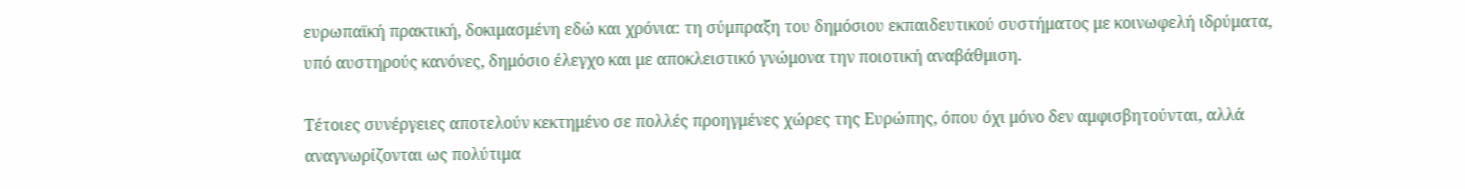ευρωπαϊκή πρακτική, δοκιμασμένη εδώ και χρόνια: τη σύμπραξη του δημόσιου εκπαιδευτικού συστήματος με κοινωφελή ιδρύματα, υπό αυστηρούς κανόνες, δημόσιο έλεγχο και με αποκλειστικό γνώμονα την ποιοτική αναβάθμιση.

Τέτοιες συνέργειες αποτελούν κεκτημένο σε πολλές προηγμένες χώρες της Ευρώπης, όπου όχι μόνο δεν αμφισβητούνται, αλλά αναγνωρίζονται ως πολύτιμα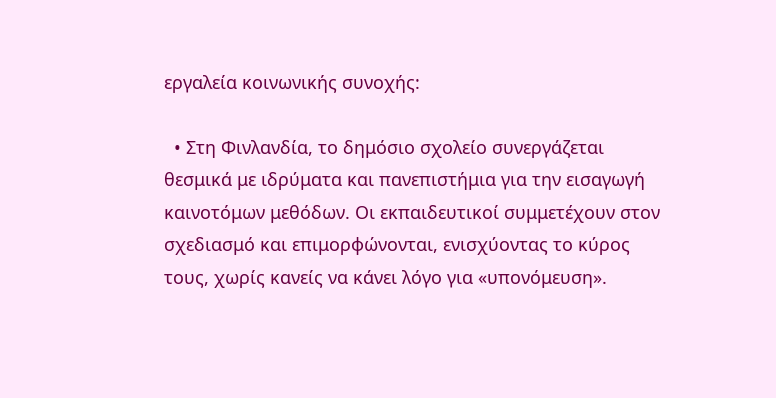εργαλεία κοινωνικής συνοχής:

  • Στη Φινλανδία, το δημόσιο σχολείο συνεργάζεται θεσμικά με ιδρύματα και πανεπιστήμια για την εισαγωγή καινοτόμων μεθόδων. Οι εκπαιδευτικοί συμμετέχουν στον σχεδιασμό και επιμορφώνονται, ενισχύοντας το κύρος τους, χωρίς κανείς να κάνει λόγο για «υπονόμευση».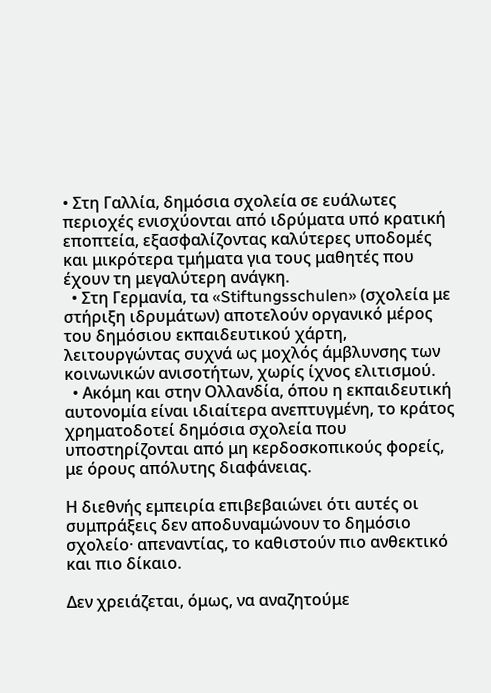• Στη Γαλλία, δημόσια σχολεία σε ευάλωτες περιοχές ενισχύονται από ιδρύματα υπό κρατική εποπτεία, εξασφαλίζοντας καλύτερες υποδομές και μικρότερα τμήματα για τους μαθητές που έχουν τη μεγαλύτερη ανάγκη.
  • Στη Γερμανία, τα «Stiftungsschulen» (σχολεία με στήριξη ιδρυμάτων) αποτελούν οργανικό μέρος του δημόσιου εκπαιδευτικού χάρτη, λειτουργώντας συχνά ως μοχλός άμβλυνσης των κοινωνικών ανισοτήτων, χωρίς ίχνος ελιτισμού.
  • Ακόμη και στην Ολλανδία, όπου η εκπαιδευτική αυτονομία είναι ιδιαίτερα ανεπτυγμένη, το κράτος χρηματοδοτεί δημόσια σχολεία που υποστηρίζονται από μη κερδοσκοπικούς φορείς, με όρους απόλυτης διαφάνειας.

Η διεθνής εμπειρία επιβεβαιώνει ότι αυτές οι συμπράξεις δεν αποδυναμώνουν το δημόσιο σχολείο· απεναντίας, το καθιστούν πιο ανθεκτικό και πιο δίκαιο.

Δεν χρειάζεται, όμως, να αναζητούμε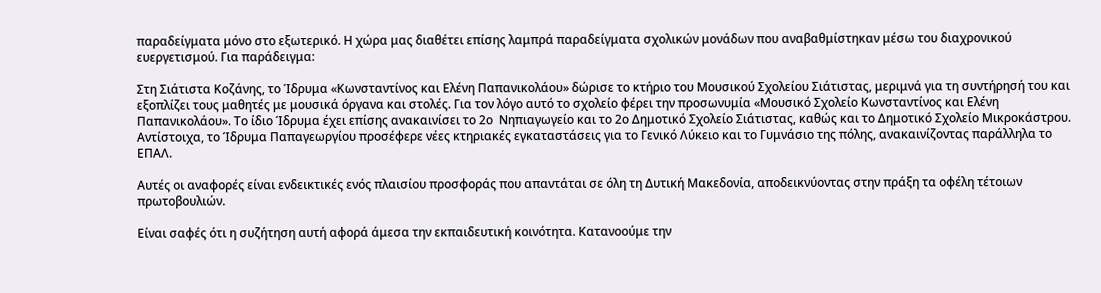παραδείγματα μόνο στο εξωτερικό. Η χώρα μας διαθέτει επίσης λαμπρά παραδείγματα σχολικών μονάδων που αναβαθμίστηκαν μέσω του διαχρονικού ευεργετισμού. Για παράδειγμα:

Στη Σιάτιστα Κοζάνης, το Ίδρυμα «Κωνσταντίνος και Ελένη Παπανικολάου» δώρισε το κτήριο του Μουσικού Σχολείου Σιάτιστας, μεριμνά για τη συντήρησή του και εξοπλίζει τους μαθητές με μουσικά όργανα και στολές. Για τον λόγο αυτό το σχολείο φέρει την προσωνυμία «Μουσικό Σχολείο Κωνσταντίνος και Ελένη Παπανικολάου». Το ίδιο Ίδρυμα έχει επίσης ανακαινίσει το 2ο  Νηπιαγωγείο και το 2ο Δημοτικό Σχολείο Σιάτιστας, καθώς και το Δημοτικό Σχολείο Μικροκάστρου. Αντίστοιχα, το Ίδρυμα Παπαγεωργίου προσέφερε νέες κτηριακές εγκαταστάσεις για το Γενικό Λύκειο και το Γυμνάσιο της πόλης, ανακαινίζοντας παράλληλα το ΕΠΑΛ.

Αυτές οι αναφορές είναι ενδεικτικές ενός πλαισίου προσφοράς που απαντάται σε όλη τη Δυτική Μακεδονία, αποδεικνύοντας στην πράξη τα οφέλη τέτοιων πρωτοβουλιών.

Είναι σαφές ότι η συζήτηση αυτή αφορά άμεσα την εκπαιδευτική κοινότητα. Κατανοούμε την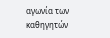αγωνία των καθηγητών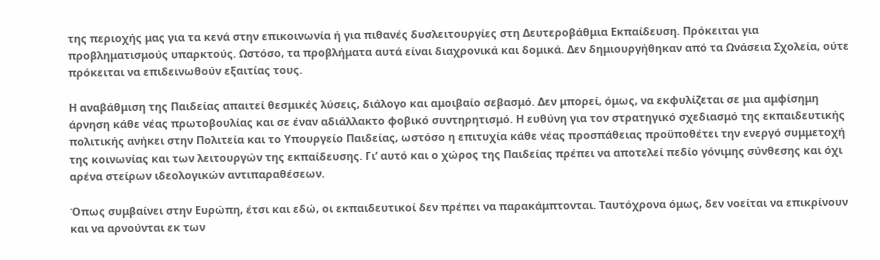της περιοχής μας για τα κενά στην επικοινωνία ή για πιθανές δυσλειτουργίες στη Δευτεροβάθμια Εκπαίδευση. Πρόκειται για προβληματισμούς υπαρκτούς. Ωστόσο, τα προβλήματα αυτά είναι διαχρονικά και δομικά. Δεν δημιουργήθηκαν από τα Ωνάσεια Σχολεία, ούτε πρόκειται να επιδεινωθούν εξαιτίας τους.

Η αναβάθμιση της Παιδείας απαιτεί θεσμικές λύσεις, διάλογο και αμοιβαίο σεβασμό. Δεν μπορεί, όμως, να εκφυλίζεται σε μια αμφίσημη άρνηση κάθε νέας πρωτοβουλίας και σε έναν αδιάλλακτο φοβικό συντηρητισμό. Η ευθύνη για τον στρατηγικό σχεδιασμό της εκπαιδευτικής πολιτικής ανήκει στην Πολιτεία και το Υπουργείο Παιδείας, ωστόσο η επιτυχία κάθε νέας προσπάθειας προϋποθέτει την ενεργό συμμετοχή της κοινωνίας και των λειτουργών της εκπαίδευσης. Γι’ αυτό και ο χώρος της Παιδείας πρέπει να αποτελεί πεδίο γόνιμης σύνθεσης και όχι αρένα στείρων ιδεολογικών αντιπαραθέσεων.

Όπως συμβαίνει στην Ευρώπη, έτσι και εδώ, οι εκπαιδευτικοί δεν πρέπει να παρακάμπτονται. Ταυτόχρονα όμως, δεν νοείται να επικρίνουν και να αρνούνται εκ των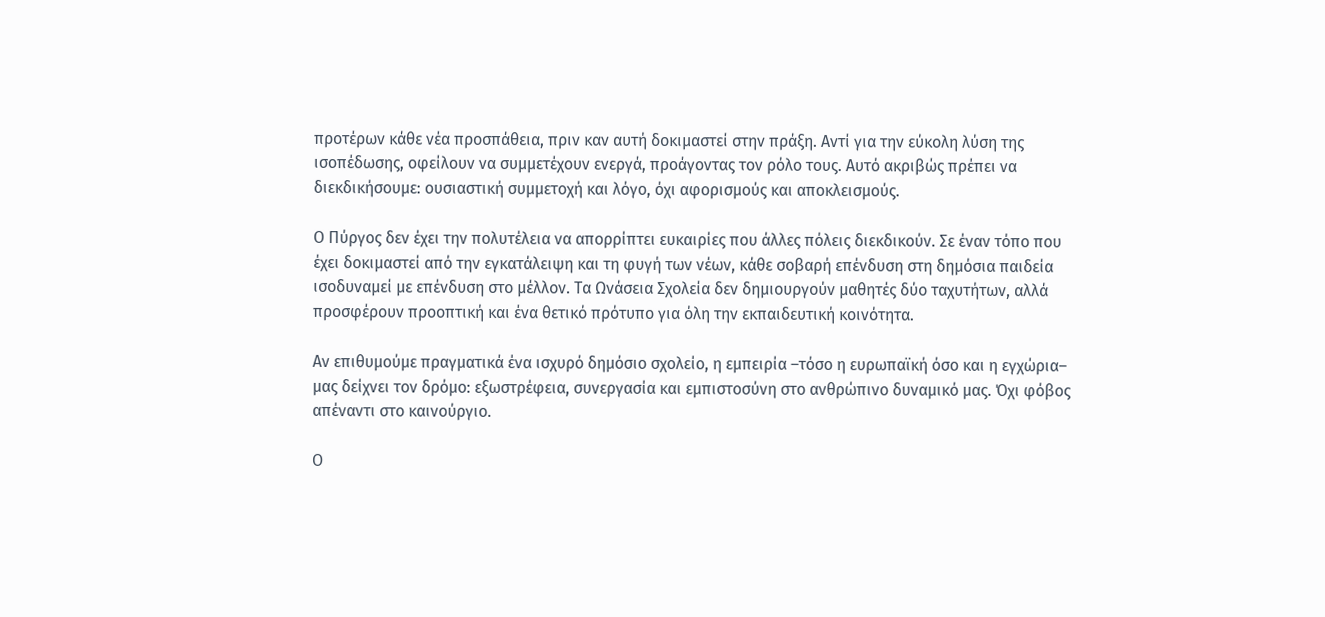προτέρων κάθε νέα προσπάθεια, πριν καν αυτή δοκιμαστεί στην πράξη. Αντί για την εύκολη λύση της ισοπέδωσης, οφείλουν να συμμετέχουν ενεργά, προάγοντας τον ρόλο τους. Αυτό ακριβώς πρέπει να διεκδικήσουμε: ουσιαστική συμμετοχή και λόγο, όχι αφορισμούς και αποκλεισμούς.

Ο Πύργος δεν έχει την πολυτέλεια να απορρίπτει ευκαιρίες που άλλες πόλεις διεκδικούν. Σε έναν τόπο που έχει δοκιμαστεί από την εγκατάλειψη και τη φυγή των νέων, κάθε σοβαρή επένδυση στη δημόσια παιδεία ισοδυναμεί με επένδυση στο μέλλον. Τα Ωνάσεια Σχολεία δεν δημιουργούν μαθητές δύο ταχυτήτων, αλλά προσφέρουν προοπτική και ένα θετικό πρότυπο για όλη την εκπαιδευτική κοινότητα.

Αν επιθυμούμε πραγματικά ένα ισχυρό δημόσιο σχολείο, η εμπειρία –τόσο η ευρωπαϊκή όσο και η εγχώρια– μας δείχνει τον δρόμο: εξωστρέφεια, συνεργασία και εμπιστοσύνη στο ανθρώπινο δυναμικό μας. Όχι φόβος απέναντι στο καινούργιο.

Ο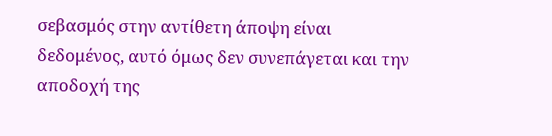σεβασμός στην αντίθετη άποψη είναι δεδομένος, αυτό όμως δεν συνεπάγεται και την αποδοχή της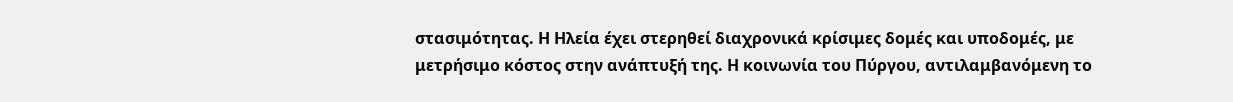στασιμότητας. Η Ηλεία έχει στερηθεί διαχρονικά κρίσιμες δομές και υποδομές, με μετρήσιμο κόστος στην ανάπτυξή της. Η κοινωνία του Πύργου, αντιλαμβανόμενη το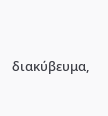διακύβευμα,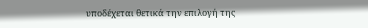υποδέχεται θετικά την επιλογή της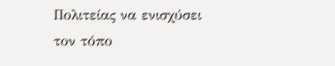Πολιτείας να ενισχύσει τον τόπο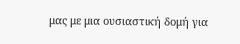μας με μια ουσιαστική δομή για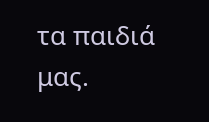τα παιδιά μας.